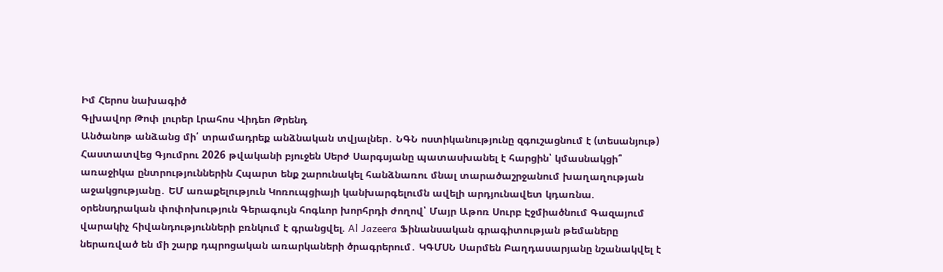Իմ Հերոս նախագիծ
Գլխավոր Թոփ լուրեր Լրահոս Վիդեո Թրենդ
Անծանոթ անձանց մի՛ տրամադրեք անձնական տվյալներ․ ՆԳՆ ոստիկանությունը զգուշացնում է (տեսանյութ) Հաստատվեց Գյումրու 2026 թվականի բյուջեն Սերժ Սարգսյանը պատասխանել է հարցին՝ կմասնակցի՞ առաջիկա ընտրություններին Հպարտ ենք շարունակել հանձնառու մնալ տարածաշրջանում խաղաղության աջակցությանը․ ԵՄ առաքելություն Կոռուպցիայի կանխարգելումն ավելի արդյունավետ կդառնա. օրենսդրական փոփոխություն Գերագույն հոգևոր խորհրդի ժողով՝ Մայր Աթոռ Սուրբ Էջմիածնում Գազայում վարակիչ հիվանդությունների բռնկում է գրանցվել. Al Jazeera Ֆինանսական գրագիտության թեմաները ներառված են մի շարք դպրոցական առարկաների ծրագրերում․ ԿԳՄՍՆ Սարմեն Բաղդասարյանը նշանակվել է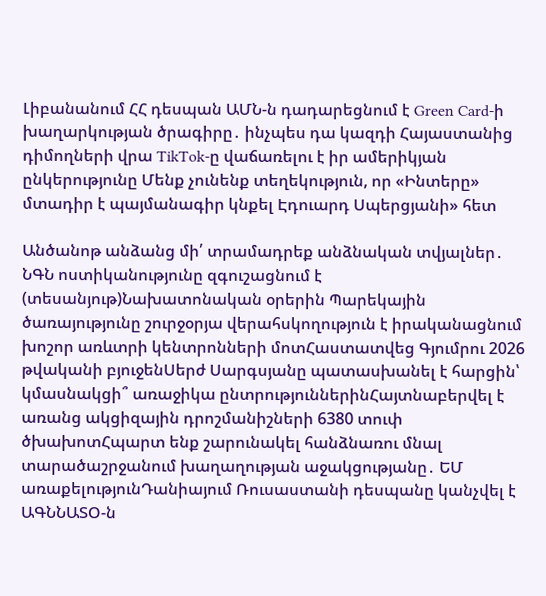Լիբանանում ՀՀ դեսպան ԱՄՆ-ն դադարեցնում է Green Card-ի խաղարկության ծրագիրը․ ինչպես դա կազդի Հայաստանից դիմողների վրա TikTok-ը վաճառելու է իր ամերիկյան ընկերությունը Մենք չունենք տեղեկություն, որ «Ինտերը» մտադիր է պայմանագիր կնքել Էդուարդ Սպերցյանի» հետ

Անծանոթ անձանց մի՛ տրամադրեք անձնական տվյալներ․ ՆԳՆ ոստիկանությունը զգուշացնում է (տեսանյութ)Նախատոնական օրերին Պարեկային ծառայությունը շուրջօրյա վերահսկողություն է իրականացնում խոշոր առևտրի կենտրոնների մոտՀաստատվեց Գյումրու 2026 թվականի բյուջենՍերժ Սարգսյանը պատասխանել է հարցին՝ կմասնակցի՞ առաջիկա ընտրություններինՀայտնաբերվել է առանց ակցիզային դրոշմանիշների 6380 տուփ ծխախոտՀպարտ ենք շարունակել հանձնառու մնալ տարածաշրջանում խաղաղության աջակցությանը․ ԵՄ առաքելությունԴանիայում Ռուսաստանի դեսպանը կանչվել է ԱԳՆՆԱՏՕ-ն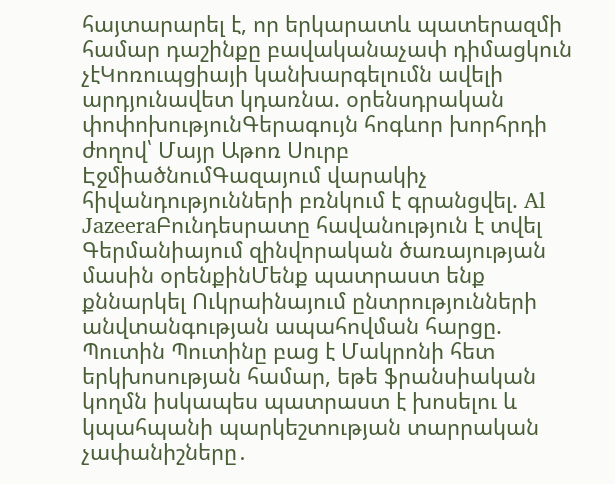հայտարարել է, որ երկարատև պատերազմի համար դաշինքը բավականաչափ դիմացկուն չէԿոռուպցիայի կանխարգելումն ավելի արդյունավետ կդառնա. օրենսդրական փոփոխությունԳերագույն հոգևոր խորհրդի ժողով՝ Մայր Աթոռ Սուրբ ԷջմիածնումԳազայում վարակիչ հիվանդությունների բռնկում է գրանցվել. Al JazeeraԲունդեսրատը հավանություն է տվել Գերմանիայում զինվորական ծառայության մասին օրենքինՄենք պատրաստ ենք քննարկել Ուկրաինայում ընտրությունների անվտանգության ապահովման հարցը. Պուտին Պուտինը բաց է Մակրոնի հետ երկխոսության համար, եթե ֆրանսիական կողմն իսկապես պատրաստ է խոսելու և կպահպանի պարկեշտության տարրական չափանիշները․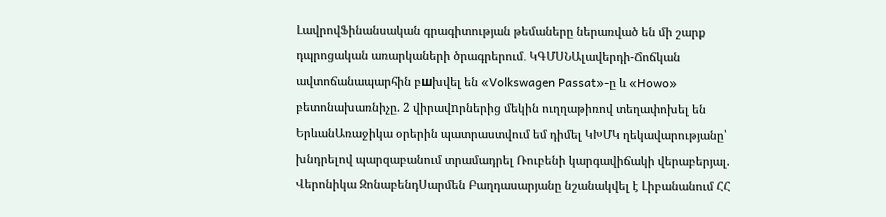ԼավրովՖինանսական գրագիտության թեմաները ներառված են մի շարք դպրոցական առարկաների ծրագրերում․ ԿԳՄՍՆԱլավերդի-Ճոճկան ավտոճանապարհին բшխվել են «Volkswagen Passat»-ը և «Howo» բետոնախառնիչը. 2 վիրավnրներից մեկին ուղղաթիռով տեղափոխել են ԵրևանԱռաջիկա օրերին պատրաստվում եմ դիմել ԿԽՄԿ ղեկավարությանը՝ խնդրելով պարզաբանում տրամադրել Ռուբենի կարգավիճակի վերաբերյալ. Վերոնիկա ԶոնաբենդՍարմեն Բաղդասարյանը նշանակվել է Լիբանանում ՀՀ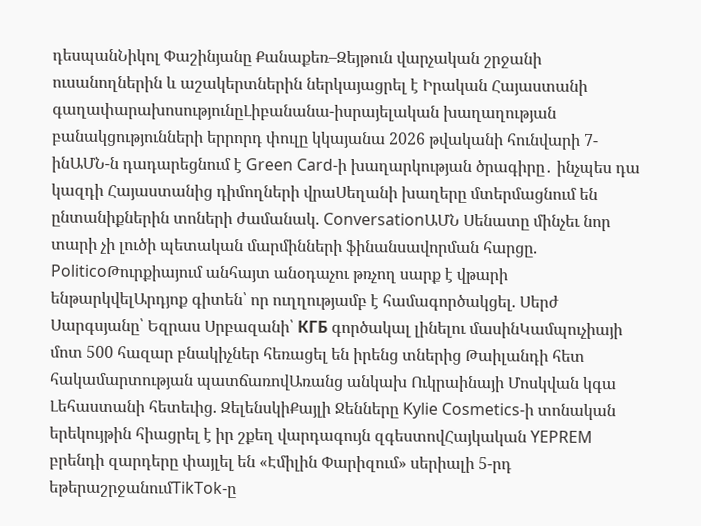դեսպանՆիկոլ Փաշինյանը Քանաքեռ–Զեյթուն վարչական շրջանի ուսանողներին և աշակերտներին ներկայացրել է Իրական Հայաստանի գաղափարախոսությունըԼիբանանա-իսրայելական խաղաղության բանակցությունների երրորդ փուլը կկայանա 2026 թվականի հունվարի 7-ինԱՄՆ-ն դադարեցնում է Green Card-ի խաղարկության ծրագիրը․ ինչպես դա կազդի Հայաստանից դիմողների վրաՍեղանի խաղերը մտերմացնում են ընտանիքներին տոների ժամանակ. ConversationԱՄՆ Սենատը մինչեւ նոր տարի չի լուծի պետական մարմինների ֆինանսավորման հարցը. PoliticoԹուրքիայում անհայտ անօդաչու թռչող սարք է վթարի ենթարկվելԱրդյոք գիտեն՝ որ ուղղությամբ է համագործակցել. Սերժ Սարգսյանը՝ Եզրաս Սրբազանի՝ КГБ գործակալ լինելու մասինԿամպուչիայի մոտ 500 հազար բնակիչներ հեռացել են իրենց տներից Թաիլանդի հետ հակամարտության պատճառովԱռանց անկախ Ուկրաինայի Մոսկվան կգա Լեհաստանի հետեւից. ԶելենսկիՔայլի Ջենները Kylie Cosmetics-ի տոնական երեկույթին հիացրել է իր շքեղ վարդագույն զգեստովՀայկական YEPREM բրենդի զարդերը փայլել են «Էմիլին Փարիզում» սերիալի 5-րդ եթերաշրջանումTikTok-ը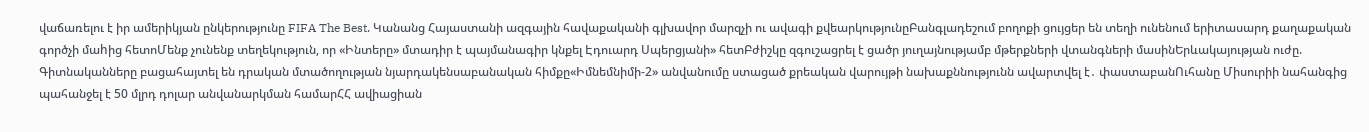վաճառելու է իր ամերիկյան ընկերությունը FIFA The Best. Կանանց Հայաստանի ազգային հավաքականի գլխավոր մարզչի ու ավագի քվեարկությունըԲանգլադեշում բողոքի ցույցեր են տեղի ունենում երիտասարդ քաղաքական գործչի մաhից հետոՄենք չունենք տեղեկություն, որ «Ինտերը» մտադիր է պայմանագիր կնքել Էդուարդ Սպերցյանի» հետԲժիշկը զգուշացրել է ցածր յուղայնությամբ մթերքների վտանգների մասինԵրևակայության ուժը. Գիտնականները բացահայտել են դրական մտածողության նյարդակենսաբանական հիմքը«Իմնեմնիմի-2» անվանումը ստացած քրեական վարույթի նախաքննությունն ավարտվել է․ փաստաբանՈւհանը Միսուրիի նահանգից պահանջել է 50 մլրդ դոլար անվանարկման համարՀՀ ավիացիան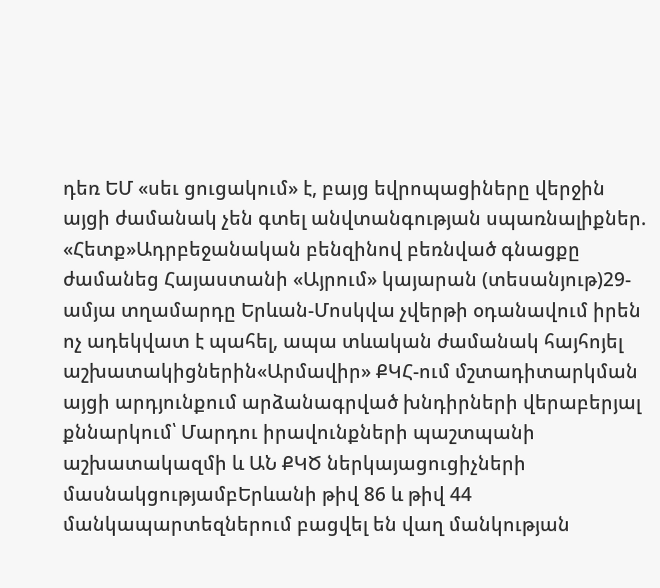դեռ ԵՄ «սեւ ցուցակում» է, բայց եվրոպացիները վերջին այցի ժամանակ չեն գտել անվտանգության սպառնալիքներ. «Հետք»Ադրբեջանական բենզինով բեռնված գնացքը ժամանեց Հայաստանի «Այրում» կայարան (տեսանյութ)29-ամյա տղամարդը Երևան-Մոսկվա չվերթի օդանավում իրեն ոչ ադեկվատ է պահել, ապա տևական ժամանակ հայհոյել աշխատակիցներին«Արմավիր» ՔԿՀ-ում մշտադիտարկման այցի արդյունքում արձանագրված խնդիրների վերաբերյալ քննարկում՝ Մարդու իրավունքների պաշտպանի աշխատակազմի և ԱՆ ՔԿԾ ներկայացուցիչների մասնակցությամբԵրևանի թիվ 86 և թիվ 44 մանկապարտեզներում բացվել են վաղ մանկության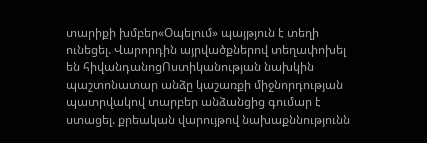տարիքի խմբեր«Օպելում» պայթյուն է տեղի ունեցել. Վարորդին այրվածքներով տեղափոխել են հիվանդանոցՈստիկանության նախկին պաշտոնատար անձը կաշառքի միջնորդության պատրվակով տարբեր անձանցից գումար է ստացել. քրեական վարույթով նախաքննությունն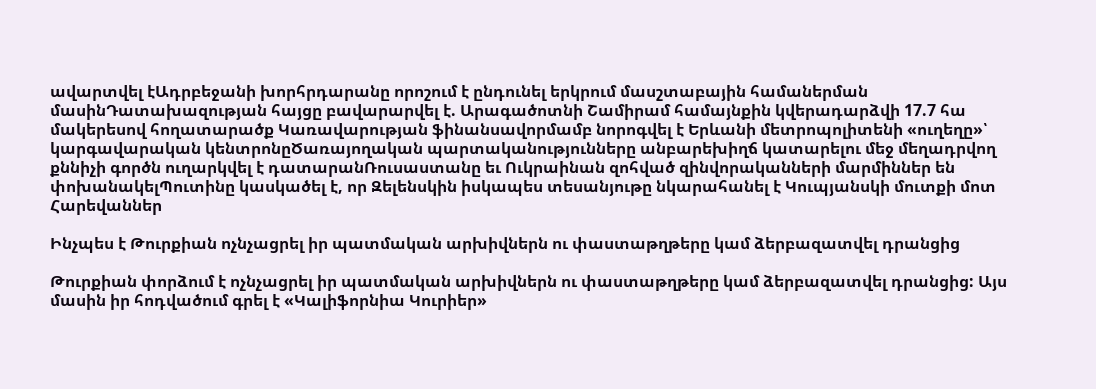ավարտվել էԱդրբեջանի խորհրդարանը որոշում է ընդունել երկրում մասշտաբային համաներման մասինԴատախազության հայցը բավարարվել է. Արագածոտնի Շամիրամ համայնքին կվերադարձվի 17.7 հա մակերեսով հողատարածք Կառավարության ֆինանսավորմամբ նորոգվել է Երևանի մետրոպոլիտենի «ուղեղը»՝ կարգավարական կենտրոնըԾառայողական պարտականությունները անբարեխիղճ կատարելու մեջ մեղադրվող քննիչի գործն ուղարկվել է դատարանՌուսաստանը եւ Ուկրաինան զոհված զինվորականների մարմիններ են փոխանակելՊուտինը կասկածել է, որ Զելենսկին իսկապես տեսանյութը նկարահանել է Կուպյանսկի մուտքի մոտ
Հարեվաններ

Ինչպես է Թուրքիան ոչնչացրել իր պատմական արխիվներն ու փաստաթղթերը կամ ձերբազատվել դրանցից

Թուրքիան փորձում է ոչնչացրել իր պատմական արխիվներն ու փաստաթղթերը կամ ձերբազատվել դրանցից: Այս մասին իր հոդվածում գրել է «Կալիֆորնիա Կուրիեր»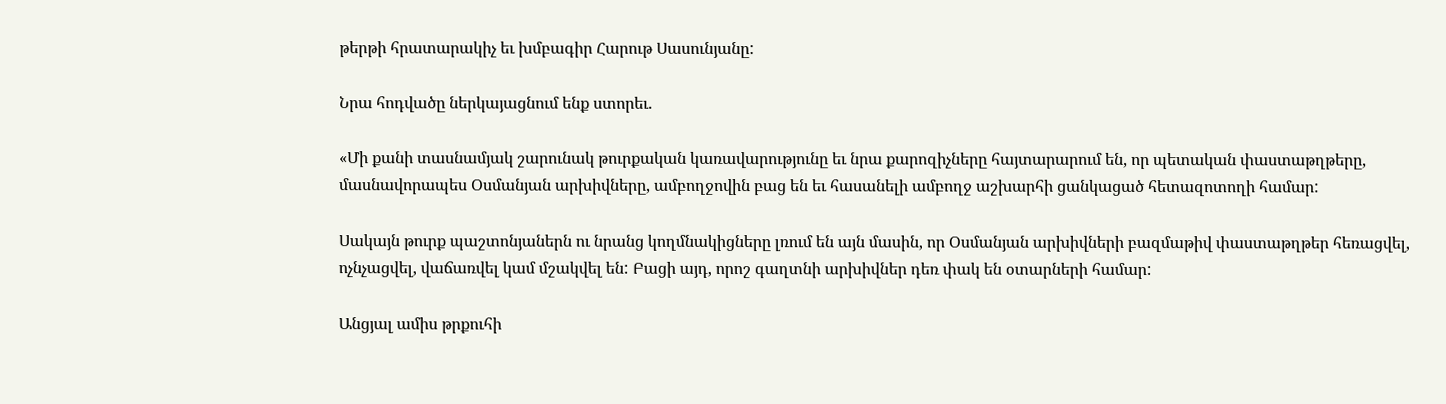թերթի հրատարակիչ եւ խմբագիր Հարութ Սասունյանը:

Նրա հոդվածը ներկայացնում ենք ստորեւ.

«Մի քանի տասնամյակ շարունակ թուրքական կառավարությունը եւ նրա քարոզիչները հայտարարում են, որ պետական փաստաթղթերը, մասնավորապես Օսմանյան արխիվները, ամբողջովին բաց են եւ հասանելի ամբողջ աշխարհի ցանկացած հետազոտողի համար:

Սակայն թուրք պաշտոնյաներն ու նրանց կողմնակիցները լռում են այն մասին, որ Օսմանյան արխիվների բազմաթիվ փաստաթղթեր հեռացվել, ոչնչացվել, վաճառվել կամ մշակվել են: Բացի այդ, որոշ գաղտնի արխիվներ դեռ փակ են օտարների համար:

Անցյալ ամիս թրքուհի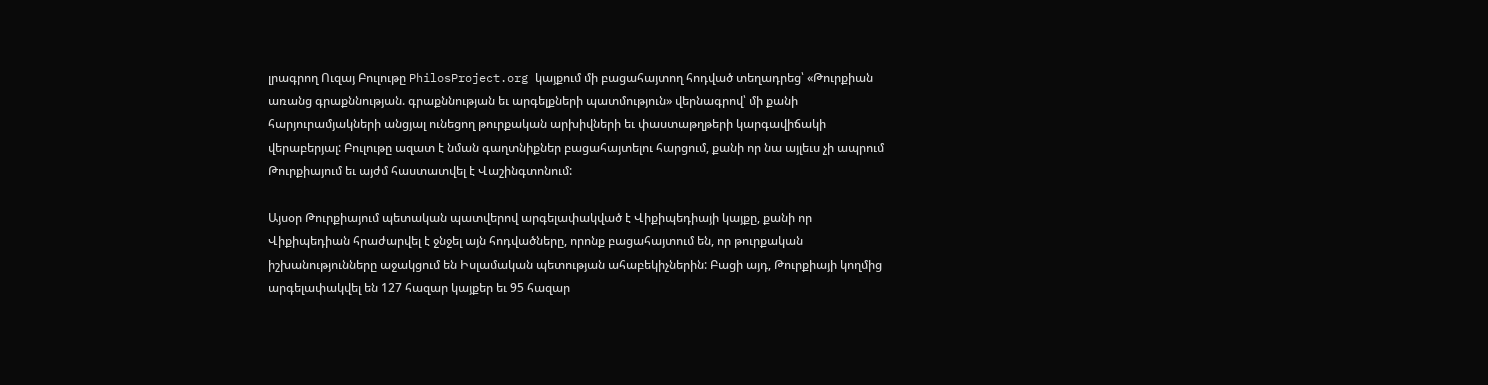լրագրող Ուզայ Բուլութը PhilosProject.org կայքում մի բացահայտող հոդված տեղադրեց՝ «Թուրքիան առանց գրաքննության. գրաքննության եւ արգելքների պատմություն» վերնագրով՝ մի քանի հարյուրամյակների անցյալ ունեցող թուրքական արխիվների եւ փաստաթղթերի կարգավիճակի վերաբերյալ: Բուլութը ազատ է նման գաղտնիքներ բացահայտելու հարցում, քանի որ նա այլեւս չի ապրում Թուրքիայում եւ այժմ հաստատվել է Վաշինգտոնում:

Այսօր Թուրքիայում պետական պատվերով արգելափակված է Վիքիպեդիայի կայքը, քանի որ Վիքիպեդիան հրաժարվել է ջնջել այն հոդվածները, որոնք բացահայտում են, որ թուրքական իշխանությունները աջակցում են Իսլամական պետության ահաբեկիչներին: Բացի այդ, Թուրքիայի կողմից արգելափակվել են 127 հազար կայքեր եւ 95 հազար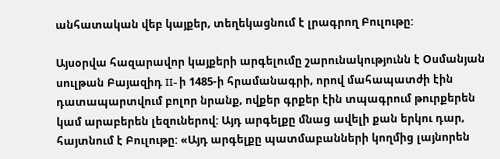անհատական վեբ կայքեր, տեղեկացնում է լրագրող Բուլութը:

Այսօրվա հազարավոր կայքերի արգելումը շարունակությունն է Օսմանյան սուլթան Բայազիդ II- ի 1485-ի հրամանագրի, որով մահապատժի էին դատապարտվում բոլոր նրանք, ովքեր գրքեր էին տպագրում թուրքերեն կամ արաբերեն լեզուներով: Այդ արգելքը մնաց ավելի քան երկու դար, հայտնում է Բուլութը: «Այդ արգելքը պատմաբանների կողմից լայնորեն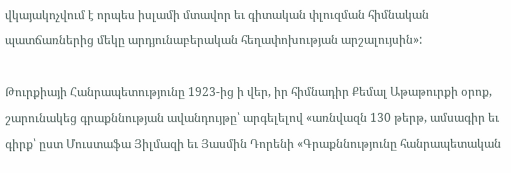վկայակոչվում է որպես իսլամի մտավոր եւ գիտական փլուզման հիմնական պատճառներից մեկը արդյունաբերական հեղափոխության արշալույսին»:

Թուրքիայի Հանրապետությունը 1923-ից ի վեր, իր հիմնադիր Քեմալ Աթաթուրքի օրոք, շարունակեց գրաքննության ավանդույթը՝ արգելելով «առնվազն 130 թերթ, ամսագիր եւ գիրք՝ ըստ Մուստաֆա Յիլմազի եւ Յասմին Դորենի «Գրաքննությունը հանրապետական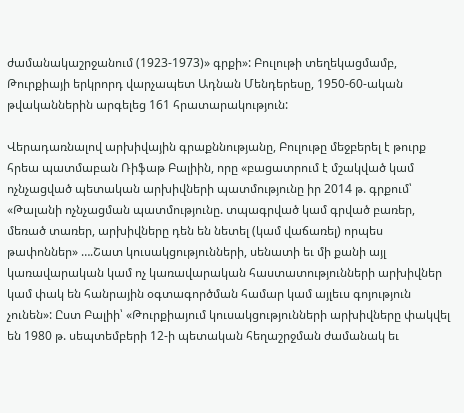ժամանակաշրջանում (1923-1973)» գրքի»: Բուլութի տեղեկացմամբ, Թուրքիայի երկրորդ վարչապետ Ադնան Մենդերեսը, 1950-60-ական թվականներին արգելեց 161 հրատարակություն:

Վերադառնալով արխիվային գրաքննությանը, Բուլութը մեջբերել է թուրք հրեա պատմաբան Ռիֆաթ Բալիին, որը «բացատրում է մշակված կամ ոչնչացված պետական արխիվների պատմությունը իր 2014 թ. գրքում՝ «Թալանի ոչնչացման պատմությունը. տպագրված կամ գրված բառեր, մեռած տառեր, արխիվները դեն են նետել (կամ վաճառել) որպես թափոններ» ….Շատ կուսակցությունների, սենատի եւ մի քանի այլ կառավարական կամ ոչ կառավարական հաստատությունների արխիվներ կամ փակ են հանրային օգտագործման համար կամ այլեւս գոյություն չունեն»: Ըստ Բալիի՝ «Թուրքիայում կուսակցությունների արխիվները փակվել են 1980 թ. սեպտեմբերի 12-ի պետական հեղաշրջման ժամանակ եւ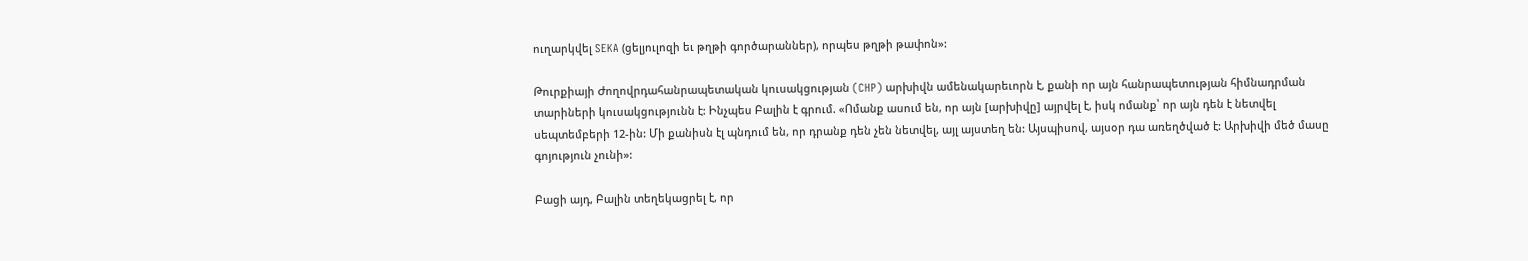ուղարկվել SEKA (ցելյուլոզի եւ թղթի գործարաններ), որպես թղթի թափոն»:

Թուրքիայի Ժողովրդահանրապետական կուսակցության (CHP) արխիվն ամենակարեւորն է, քանի որ այն հանրապետության հիմնադրման տարիների կուսակցությունն է: Ինչպես Բալին է գրում. «Ոմանք ասում են, որ այն [արխիվը] այրվել է, իսկ ոմանք՝ որ այն դեն է նետվել սեպտեմբերի 12-ին: Մի քանիսն էլ պնդում են, որ դրանք դեն չեն նետվել, այլ այստեղ են: Այսպիսով, այսօր դա առեղծված է: Արխիվի մեծ մասը գոյություն չունի»:

Բացի այդ, Բալին տեղեկացրել է, որ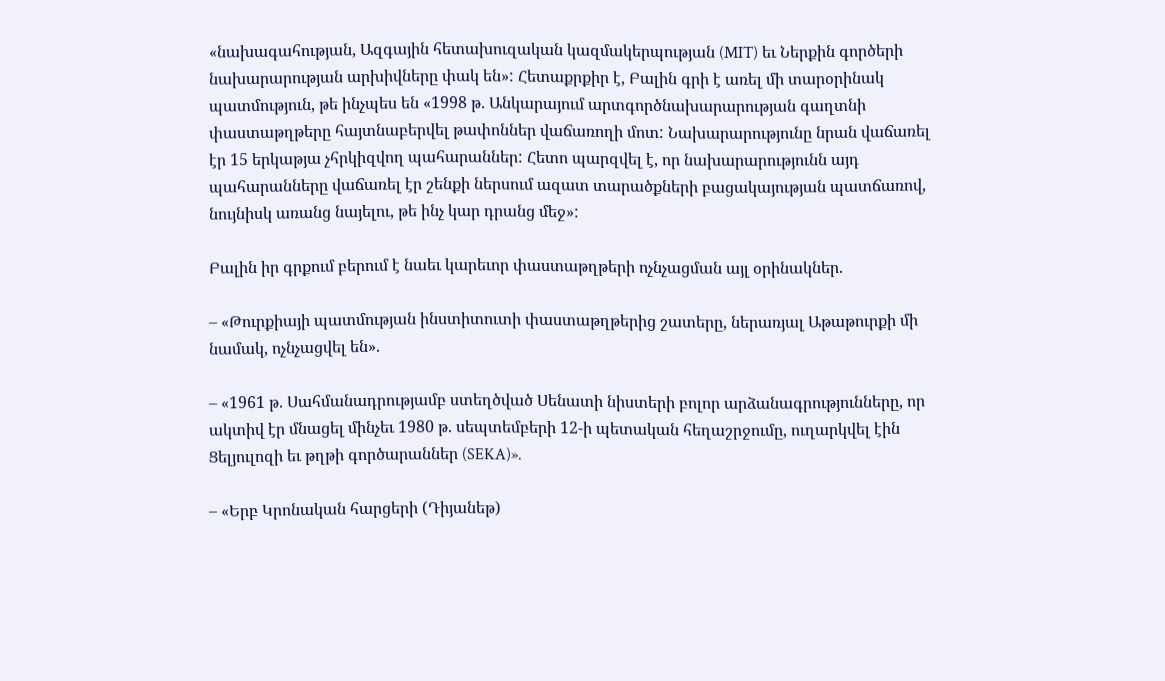«նախագահության, Ազգային հետախուզական կազմակերպության (MIT) եւ Ներքին գործերի նախարարության արխիվները փակ են»: Հետաքրքիր է, Բալին գրի է առել մի տարօրինակ պատմություն, թե ինչպես են «1998 թ. Անկարայում արտգործնախարարության գաղտնի փաստաթղթերը հայտնաբերվել թափոններ վաճառողի մոտ: Նախարարությունը նրան վաճառել էր 15 երկաթյա չհրկիզվող պահարաններ: Հետո պարզվել է, որ նախարարությունն այդ պահարանները վաճառել էր շենքի ներսում ազատ տարածքների բացակայության պատճառով, նույնիսկ առանց նայելու, թե ինչ կար դրանց մեջ»:

Բալին իր գրքում բերում է նաեւ կարեւոր փաստաթղթերի ոչնչացման այլ օրինակներ.

– «Թուրքիայի պատմության ինստիտուտի փաստաթղթերից շատերը, ներառյալ Աթաթուրքի մի նամակ, ոչնչացվել են».

– «1961 թ. Սահմանադրությամբ ստեղծված Սենատի նիստերի բոլոր արձանագրությունները, որ ակտիվ էր մնացել մինչեւ 1980 թ. սեպտեմբերի 12-ի պետական հեղաշրջումը, ուղարկվել էին Ցելյուլոզի եւ թղթի գործարաններ (SEKA)».

– «Երբ Կրոնական հարցերի (Դիյանեթ)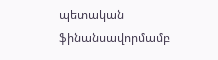պետական ֆինանսավորմամբ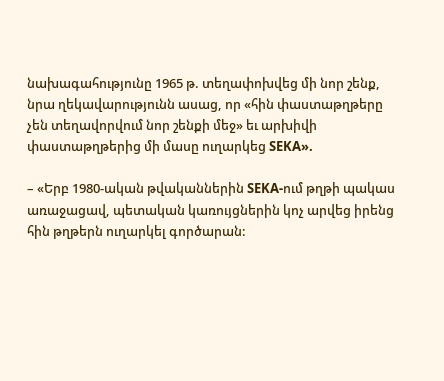նախագահությունը 1965 թ. տեղափոխվեց մի նոր շենք, նրա ղեկավարությունն ասաց, որ «հին փաստաթղթերը չեն տեղավորվում նոր շենքի մեջ» եւ արխիվի փաստաթղթերից մի մասը ուղարկեց SEKA».

– «Երբ 1980-ական թվականներին SEKA-ում թղթի պակաս առաջացավ, պետական կառույցներին կոչ արվեց իրենց հին թղթերն ուղարկել գործարան: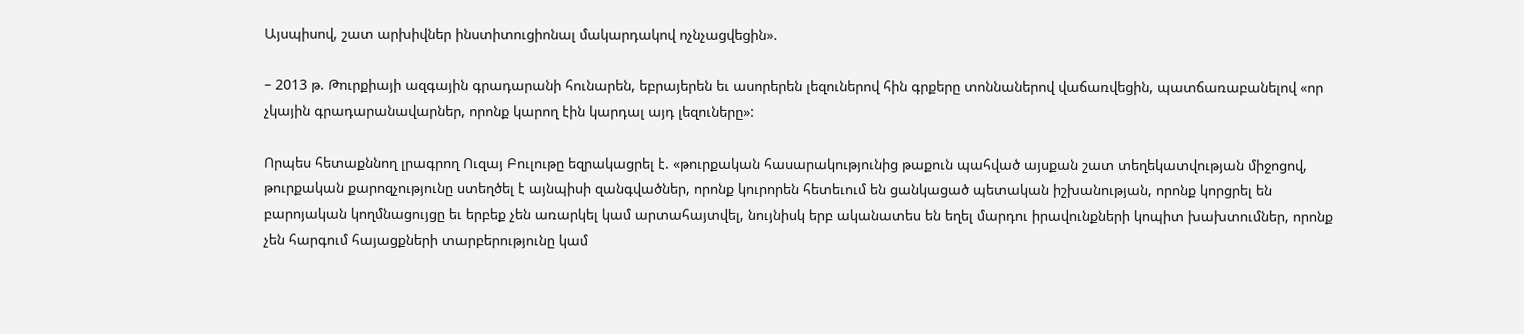Այսպիսով, շատ արխիվներ ինստիտուցիոնալ մակարդակով ոչնչացվեցին».

– 2013 թ. Թուրքիայի ազգային գրադարանի հունարեն, եբրայերեն եւ ասորերեն լեզուներով հին գրքերը տոննաներով վաճառվեցին, պատճառաբանելով «որ չկային գրադարանավարներ, որոնք կարող էին կարդալ այդ լեզուները»:

Որպես հետաքննող լրագրող Ուզայ Բուլութը եզրակացրել է. «թուրքական հասարակությունից թաքուն պահված այսքան շատ տեղեկատվության միջոցով, թուրքական քարոզչությունը ստեղծել է այնպիսի զանգվածներ, որոնք կուրորեն հետեւում են ցանկացած պետական իշխանության, որոնք կորցրել են բարոյական կողմնացույցը եւ երբեք չեն առարկել կամ արտահայտվել, նույնիսկ երբ ականատես են եղել մարդու իրավունքների կոպիտ խախտումներ, որոնք չեն հարգում հայացքների տարբերությունը կամ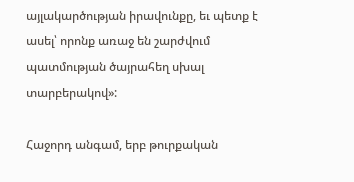այլակարծության իրավունքը, եւ պետք է ասել՝ որոնք առաջ են շարժվում պատմության ծայրահեղ սխալ տարբերակով»:

Հաջորդ անգամ, երբ թուրքական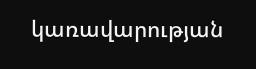կառավարության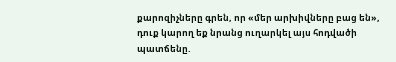քարոզիչները գրեն, որ «մեր արխիվները բաց են», դուք կարող եք նրանց ուղարկել այս հոդվածի պատճենը.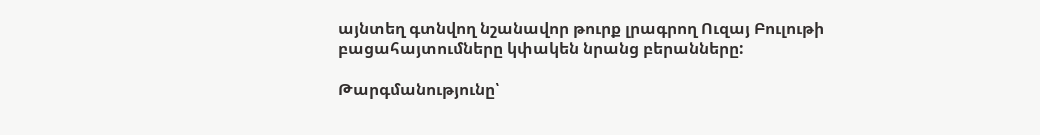այնտեղ գտնվող նշանավոր թուրք լրագրող Ուզայ Բուլութի բացահայտումները կփակեն նրանց բերանները:

Թարգմանությունը՝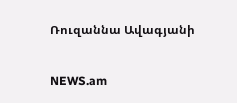Ռուզաննա Ավագյանի

NEWS.am